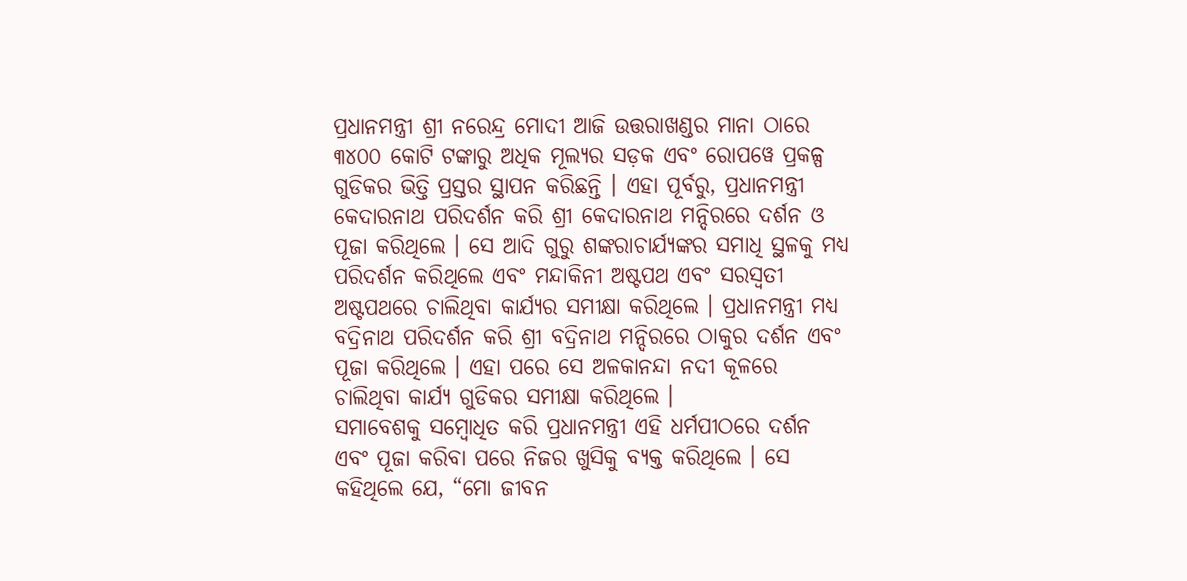ପ୍ରଧାନମନ୍ତ୍ରୀ ଶ୍ରୀ ନରେନ୍ଦ୍ର ମୋଦୀ ଆଜି ଉତ୍ତରାଖଣ୍ଡର ମାନା ଠାରେ ୩୪୦୦ କୋଟି ଟଙ୍କାରୁ ଅଧିକ ମୂଲ୍ୟର ସଡ଼କ ଏବଂ ରୋପୱେ ପ୍ରକଳ୍ପ ଗୁଡିକର ଭିତ୍ତି ପ୍ରସ୍ତର ସ୍ଥାପନ କରିଛନ୍ତି । ଏହା ପୂର୍ବରୁ, ପ୍ରଧାନମନ୍ତ୍ରୀ କେଦାରନାଥ ପରିଦର୍ଶନ କରି ଶ୍ରୀ କେଦାରନାଥ ମନ୍ଦିରରେ ଦର୍ଶନ ଓ ପୂଜା କରିଥିଲେ । ସେ ଆଦି ଗୁରୁ ଶଙ୍କରାଚାର୍ଯ୍ୟଙ୍କର ସମାଧି ସ୍ଥଳକୁ ମଧ୍ୟ ପରିଦର୍ଶନ କରିଥିଲେ ଏବଂ ମନ୍ଦାକିନୀ ଅଷ୍ଟପଥ ଏବଂ ସରସ୍ୱତୀ ଅଷ୍ଟପଥରେ ଚାଲିଥିବା କାର୍ଯ୍ୟର ସମୀକ୍ଷା କରିଥିଲେ । ପ୍ରଧାନମନ୍ତ୍ରୀ ମଧ୍ୟ ବଦ୍ରିନାଥ ପରିଦର୍ଶନ କରି ଶ୍ରୀ ବଦ୍ରିନାଥ ମନ୍ଦିରରେ ଠାକୁର ଦର୍ଶନ ଏବଂ ପୂଜା କରିଥିଲେ । ଏହା ପରେ ସେ ଅଳକାନନ୍ଦା ନଦୀ କୂଳରେ ଚାଲିଥିବା କାର୍ଯ୍ୟ ଗୁଡିକର ସମୀକ୍ଷା କରିଥିଲେ ।
ସମାବେଶକୁ ସମ୍ବୋଧିତ କରି ପ୍ରଧାନମନ୍ତ୍ରୀ ଏହି ଧର୍ମପୀଠରେ ଦର୍ଶନ ଏବଂ ପୂଜା କରିବା ପରେ ନିଜର ଖୁସିକୁ ବ୍ୟକ୍ତ କରିଥିଲେ । ସେ କହିଥିଲେ ଯେ, “ମୋ ଜୀବନ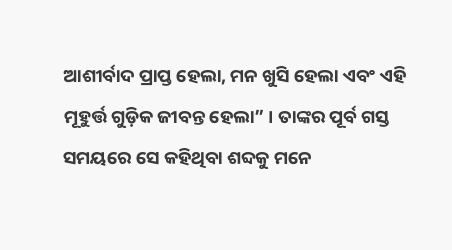ଆଶୀର୍ବାଦ ପ୍ରାପ୍ତ ହେଲା, ମନ ଖୁସି ହେଲା ଏବଂ ଏହି ମୂହୁର୍ତ୍ତ ଗୁଡ଼ିକ ଜୀବନ୍ତ ହେଲା” । ତାଙ୍କର ପୂର୍ବ ଗସ୍ତ ସମୟରେ ସେ କହିଥିବା ଶବ୍ଦକୁ ମନେ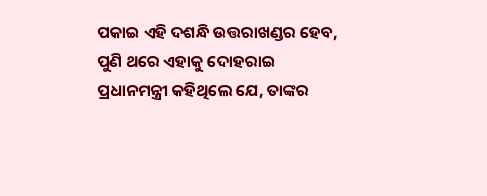ପକାଇ ଏହି ଦଶନ୍ଧି ଉତ୍ତରାଖଣ୍ଡର ହେବ, ପୁଣି ଥରେ ଏହାକୁ ଦୋହରାଇ ପ୍ରଧାନମନ୍ତ୍ରୀ କହିଥିଲେ ଯେ, ତାଙ୍କର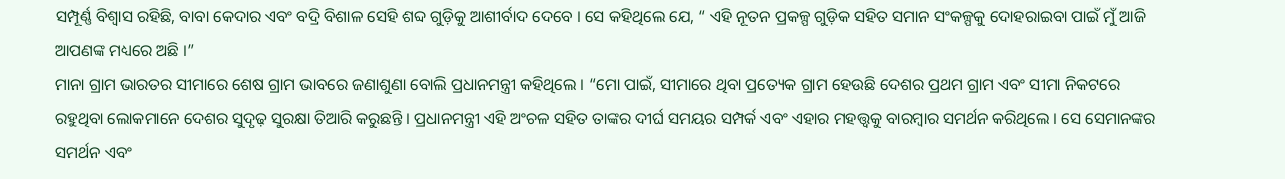ସମ୍ପୂର୍ଣ୍ଣ ବିଶ୍ୱାସ ରହିଛି, ବାବା କେଦାର ଏବଂ ବଦ୍ରି ବିଶାଳ ସେହି ଶବ୍ଦ ଗୁଡ଼ିକୁ ଆଶୀର୍ବାଦ ଦେବେ । ସେ କହିଥିଲେ ଯେ, “ ଏହି ନୂତନ ପ୍ରକଳ୍ପ ଗୁଡ଼ିକ ସହିତ ସମାନ ସଂକଳ୍ପକୁ ଦୋହରାଇବା ପାଇଁ ମୁଁ ଆଜି ଆପଣଙ୍କ ମଧ୍ୟରେ ଅଛି ।”
ମାନା ଗ୍ରାମ ଭାରତର ସୀମାରେ ଶେଷ ଗ୍ରାମ ଭାବରେ ଜଣାଶୁଣା ବୋଲି ପ୍ରଧାନମନ୍ତ୍ରୀ କହିଥିଲେ । “ମୋ ପାଇଁ, ସୀମାରେ ଥିବା ପ୍ରତ୍ୟେକ ଗ୍ରାମ ହେଉଛି ଦେଶର ପ୍ରଥମ ଗ୍ରାମ ଏବଂ ସୀମା ନିକଟରେ ରହୁଥିବା ଲୋକମାନେ ଦେଶର ସୁଦୃଢ଼ ସୁରକ୍ଷା ତିଆରି କରୁଛନ୍ତି । ପ୍ରଧାନମନ୍ତ୍ରୀ ଏହି ଅଂଚଳ ସହିତ ତାଙ୍କର ଦୀର୍ଘ ସମୟର ସମ୍ପର୍କ ଏବଂ ଏହାର ମହତ୍ତ୍ୱକୁ ବାରମ୍ବାର ସମର୍ଥନ କରିଥିଲେ । ସେ ସେମାନଙ୍କର ସମର୍ଥନ ଏବଂ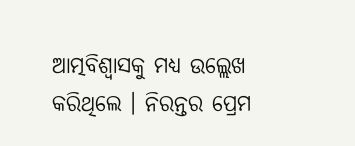ଆତ୍ମବିଶ୍ୱାସକୁ ମଧ୍ୟ ଉଲ୍ଲେଖ କରିଥିଲେ । ନିରନ୍ତର ପ୍ରେମ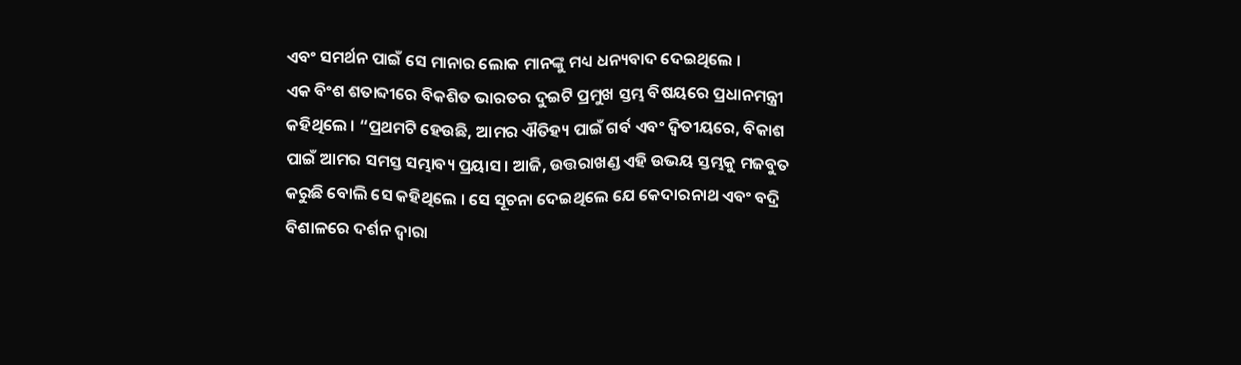ଏବଂ ସମର୍ଥନ ପାଇଁ ସେ ମାନାର ଲୋକ ମାନଙ୍କୁ ମଧ୍ୟ ଧନ୍ୟବାଦ ଦେଇଥିଲେ ।
ଏକ ବିଂଶ ଶତାବ୍ଦୀରେ ବିକଶିତ ଭାରତର ଦୁଇଟି ପ୍ରମୁଖ ସ୍ତମ୍ଭ ବିଷୟରେ ପ୍ରଧାନମନ୍ତ୍ରୀ କହିଥିଲେ । “ପ୍ରଥମଟି ହେଉଛି, ଆମର ଐତିହ୍ୟ ପାଇଁ ଗର୍ବ ଏବଂ ଦ୍ୱିତୀୟରେ, ବିକାଶ ପାଇଁ ଆମର ସମସ୍ତ ସମ୍ଭାବ୍ୟ ପ୍ରୟାସ । ଆଜି, ଉତ୍ତରାଖଣ୍ଡ ଏହି ଉଭୟ ସ୍ତମ୍ଭକୁ ମଜବୁତ କରୁଛି ବୋଲି ସେ କହିଥିଲେ । ସେ ସୂଚନା ଦେଇଥିଲେ ଯେ କେଦାରନାଥ ଏବଂ ବଦ୍ରି ବିଶାଳରେ ଦର୍ଶନ ଦ୍ୱାରା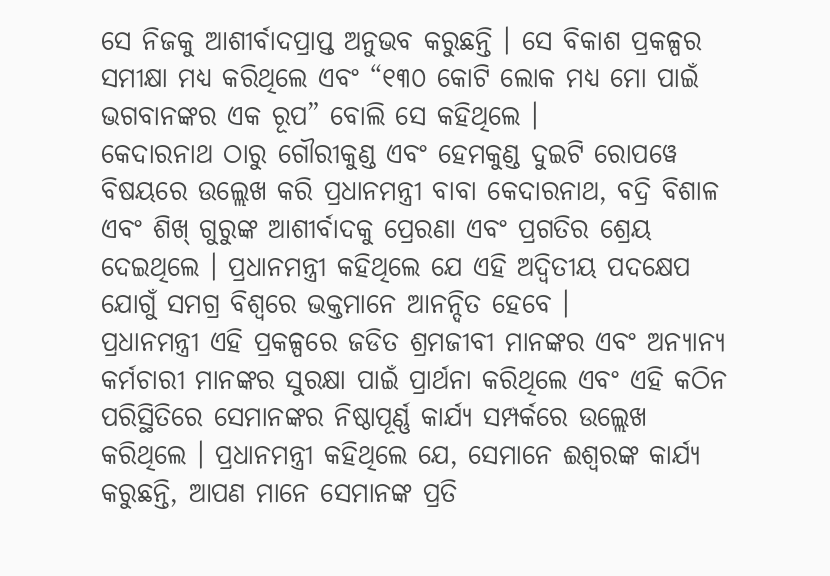ସେ ନିଜକୁ ଆଶୀର୍ବାଦପ୍ରାପ୍ତ ଅନୁଭବ କରୁଛନ୍ତି । ସେ ବିକାଶ ପ୍ରକଳ୍ପର ସମୀକ୍ଷା ମଧ୍ୟ କରିଥିଲେ ଏବଂ “୧୩୦ କୋଟି ଲୋକ ମଧ୍ୟ ମୋ ପାଇଁ ଭଗବାନଙ୍କର ଏକ ରୂପ” ବୋଲି ସେ କହିଥିଲେ ।
କେଦାରନାଥ ଠାରୁ ଗୌରୀକୁଣ୍ଡ ଏବଂ ହେମକୁଣ୍ଡ ଦୁଇଟି ରୋପୱେ ବିଷୟରେ ଉଲ୍ଲେଖ କରି ପ୍ରଧାନମନ୍ତ୍ରୀ ବାବା କେଦାରନାଥ, ବଦ୍ରି ବିଶାଳ ଏବଂ ଶିଖ୍ ଗୁରୁଙ୍କ ଆଶୀର୍ବାଦକୁ ପ୍ରେରଣା ଏବଂ ପ୍ରଗତିର ଶ୍ରେୟ ଦେଇଥିଲେ । ପ୍ରଧାନମନ୍ତ୍ରୀ କହିଥିଲେ ଯେ ଏହି ଅଦ୍ୱିତୀୟ ପଦକ୍ଷେପ ଯୋଗୁଁ ସମଗ୍ର ବିଶ୍ୱରେ ଭକ୍ତମାନେ ଆନନ୍ଦିତ ହେବେ ।
ପ୍ରଧାନମନ୍ତ୍ରୀ ଏହି ପ୍ରକଳ୍ପରେ ଜଡିତ ଶ୍ରମଜୀବୀ ମାନଙ୍କର ଏବଂ ଅନ୍ୟାନ୍ୟ କର୍ମଚାରୀ ମାନଙ୍କର ସୁରକ୍ଷା ପାଇଁ ପ୍ରାର୍ଥନା କରିଥିଲେ ଏବଂ ଏହି କଠିନ ପରିସ୍ଥିତିରେ ସେମାନଙ୍କର ନିଷ୍ଠାପୂର୍ଣ୍ଣ କାର୍ଯ୍ୟ ସମ୍ପର୍କରେ ଉଲ୍ଲେଖ କରିଥିଲେ । ପ୍ରଧାନମନ୍ତ୍ରୀ କହିଥିଲେ ଯେ, ସେମାନେ ଈଶ୍ୱରଙ୍କ କାର୍ଯ୍ୟ କରୁଛନ୍ତି, ଆପଣ ମାନେ ସେମାନଙ୍କ ପ୍ରତି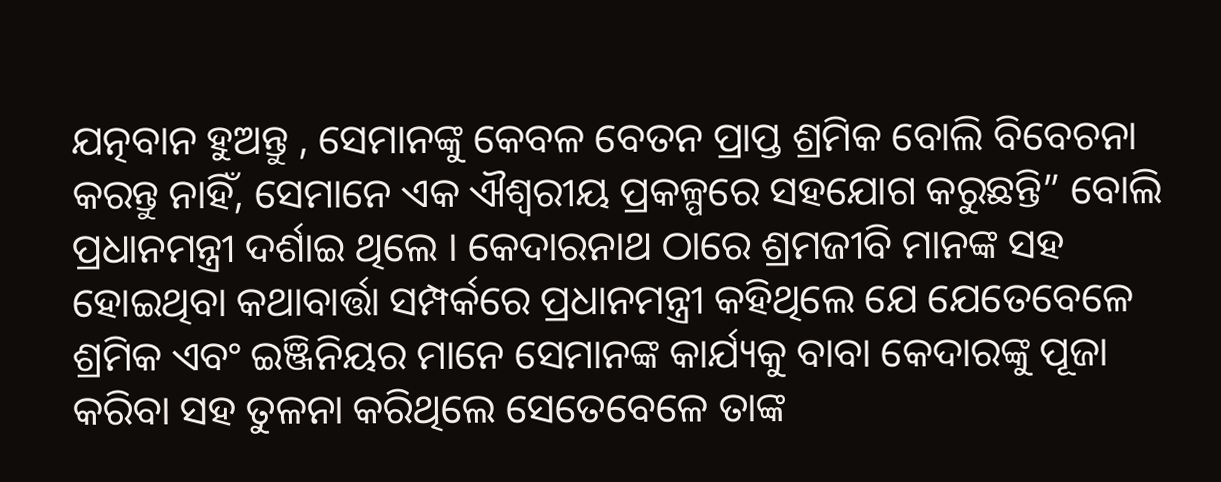ଯତ୍ନବାନ ହୁଅନ୍ତୁ , ସେମାନଙ୍କୁ କେବଳ ବେତନ ପ୍ରାପ୍ତ ଶ୍ରମିକ ବୋଲି ବିବେଚନା କରନ୍ତୁ ନାହିଁ, ସେମାନେ ଏକ ଐଶ୍ୱରୀୟ ପ୍ରକଳ୍ପରେ ସହଯୋଗ କରୁଛନ୍ତି” ବୋଲି ପ୍ରଧାନମନ୍ତ୍ରୀ ଦର୍ଶାଇ ଥିଲେ । କେଦାରନାଥ ଠାରେ ଶ୍ରମଜୀବି ମାନଙ୍କ ସହ ହୋଇଥିବା କଥାବାର୍ତ୍ତା ସମ୍ପର୍କରେ ପ୍ରଧାନମନ୍ତ୍ରୀ କହିଥିଲେ ଯେ ଯେତେବେଳେ ଶ୍ରମିକ ଏବଂ ଇଞ୍ଜିନିୟର ମାନେ ସେମାନଙ୍କ କାର୍ଯ୍ୟକୁ ବାବା କେଦାରଙ୍କୁ ପୂଜା କରିବା ସହ ତୁଳନା କରିଥିଲେ ସେତେବେଳେ ତାଙ୍କ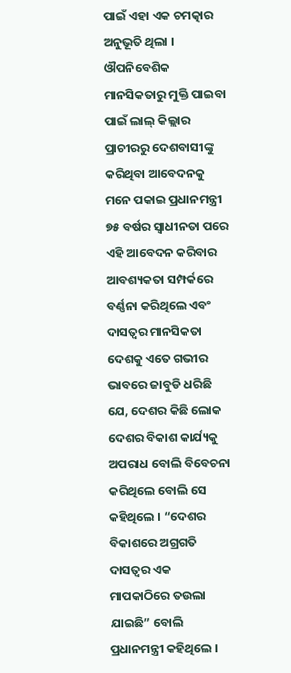ପାଇଁ ଏହା ଏକ ଚମତ୍କାର ଅନୁଭୂତି ଥିଲା ।
ଔପନିବେଶିକ ମାନସିକତାରୁ ମୁକ୍ତି ପାଇବା ପାଇଁ ଲାଲ୍ କିଲ୍ଲାର ପ୍ରାଚୀରରୁ ଦେଶବାସୀଙ୍କୁ କରିଥିବା ଆବେଦନକୁ ମନେ ପକାଇ ପ୍ରଧାନମନ୍ତ୍ରୀ ୭୫ ବର୍ଷର ସ୍ୱାଧୀନତା ପରେ ଏହି ଆବେଦନ କରିବାର ଆବଶ୍ୟକତା ସମ୍ପର୍କରେ ବର୍ଣ୍ଣନା କରିଥିଲେ ଏବଂ ଦାସତ୍ୱର ମାନସିକତା ଦେଶକୁ ଏତେ ଗଭୀର ଭାବରେ ଜାବୁଡି ଧରିଛି ଯେ, ଦେଶର କିଛି ଲୋକ ଦେଶର ବିକାଶ କାର୍ଯ୍ୟକୁ ଅପରାଧ ବୋଲି ବିବେଚନା କରିଥିଲେ ବୋଲି ସେ କହିଥିଲେ । “ଦେଶର ବିକାଶରେ ଅଗ୍ରଗତି ଦାସତ୍ୱର ଏକ ମାପକାଠିରେ ତଉଲା ଯାଇଛି” ବୋଲି ପ୍ରଧାନମନ୍ତ୍ରୀ କହିଥିଲେ ।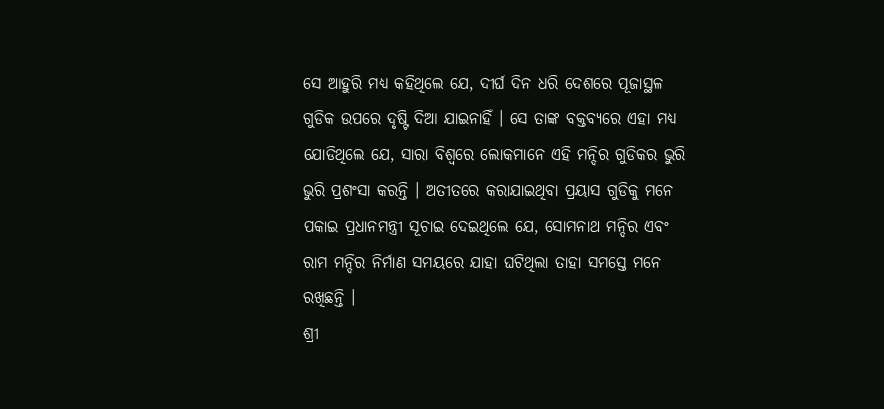ସେ ଆହୁରି ମଧ୍ୟ କହିଥିଲେ ଯେ, ଦୀର୍ଘ ଦିନ ଧରି ଦେଶରେ ପୂଜାସ୍ଥଳ ଗୁଡିକ ଉପରେ ଦୃଷ୍ଟି ଦିଆ ଯାଇନାହିଁ । ସେ ତାଙ୍କ ବକ୍ତବ୍ୟରେ ଏହା ମଧ୍ୟ ଯୋଡିଥିଲେ ଯେ, ସାରା ବିଶ୍ୱରେ ଲୋକମାନେ ଏହି ମନ୍ଦିର ଗୁଡିକର ଭୁରି ଭୁରି ପ୍ରଶଂସା କରନ୍ତି । ଅତୀତରେ କରାଯାଇଥିବା ପ୍ରୟାସ ଗୁଡିକୁ ମନେ ପକାଇ ପ୍ରଧାନମନ୍ତ୍ରୀ ସୂଚାଇ ଦେଇଥିଲେ ଯେ, ସୋମନାଥ ମନ୍ଦିର ଏବଂ ରାମ ମନ୍ଦିର ନିର୍ମାଣ ସମୟରେ ଯାହା ଘଟିଥିଲା ତାହା ସମସ୍ତେ ମନେ ରଖିଛନ୍ତି ।
ଶ୍ରୀ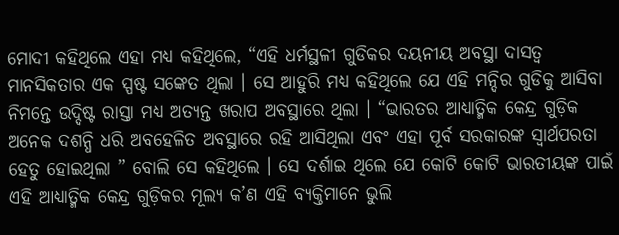ମୋଦୀ କହିଥିଲେ ଏହା ମଧ୍ୟ କହିଥିଲେ, “ଏହି ଧର୍ମସ୍ଥଳୀ ଗୁଡିକର ଦୟନୀୟ ଅବସ୍ଥା ଦାସତ୍ୱ ମାନସିକତାର ଏକ ସ୍ପଷ୍ଟ ସଙ୍କେତ ଥିଲା । ସେ ଆହୁରି ମଧ୍ୟ କହିଥିଲେ ଯେ ଏହି ମନ୍ଦିର ଗୁଡିକୁ ଆସିବା ନିମନ୍ତେ ଉଦ୍ଦିଷ୍ଟ ରାସ୍ତା ମଧ୍ୟ ଅତ୍ୟନ୍ତ ଖରାପ ଅବସ୍ଥାରେ ଥିଲା । “ଭାରତର ଆଧ୍ୟାତ୍ମିକ କେନ୍ଦ୍ର ଗୁଡ଼ିକ ଅନେକ ଦଶନ୍ଧି ଧରି ଅବହେଳିତ ଅବସ୍ଥାରେ ରହି ଆସିଥିଲା ଏବଂ ଏହା ପୂର୍ବ ସରକାରଙ୍କ ସ୍ୱାର୍ଥପରତା ହେତୁ ହୋଇଥିଲା ” ବୋଲି ସେ କହିଥିଲେ । ସେ ଦର୍ଶାଇ ଥିଲେ ଯେ କୋଟି କୋଟି ଭାରତୀୟଙ୍କ ପାଇଁ ଏହି ଆଧ୍ୟାତ୍ମିକ କେନ୍ଦ୍ର ଗୁଡ଼ିକର ମୂଲ୍ୟ କ’ଣ ଏହି ବ୍ୟକ୍ତିମାନେ ଭୁଲି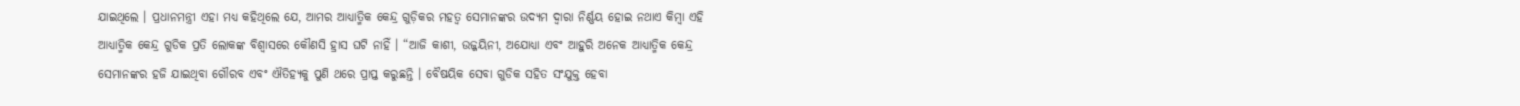ଯାଇଥିଲେ । ପ୍ରଧାନମନ୍ତ୍ରୀ ଏହା ମଧ୍ୟ କହିଥିଲେ ଯେ, ଆମର ଆଧ୍ୟାତ୍ମିକ କେନ୍ଦ୍ର ଗୁଡ଼ିକର ମହତ୍ୱ ସେମାନଙ୍କର ଉଦ୍ୟମ ଦ୍ୱାରା ନିର୍ଣ୍ଣୟ ହୋଇ ନଥାଏ କିମ୍ବା ଏହି ଆଧ୍ୟାତ୍ମିକ କେନ୍ଦ୍ର ଗୁଡିକ ପ୍ରତି ଲୋକଙ୍କ ବିଶ୍ୱାସରେ କୌଣସି ହ୍ରାସ ଘଟି ନାହିଁ । “ଆଜି କାଶୀ, ଉଜ୍ଜୟିନୀ, ଅଯୋଧ୍ୟା ଏବଂ ଆହୁରି ଅନେକ ଆଧ୍ୟାତ୍ମିକ କେନ୍ଦ୍ର ସେମାନଙ୍କର ହଜି ଯାଇଥିବା ଗୌରବ ଏବଂ ଐତିହ୍ୟକୁ ପୁଣି ଥରେ ପ୍ରାପ୍ତ କରୁଛନ୍ତି । ବୈଷୟିକ ସେବା ଗୁଡିକ ସହିତ ସଂଯୁକ୍ତ ହେବା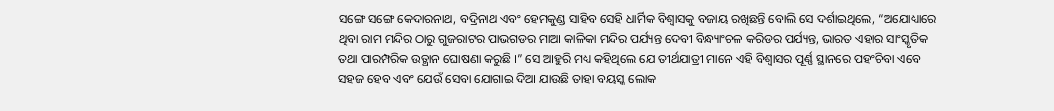ସଙ୍ଗେ ସଙ୍ଗେ କେଦାରନାଥ, ବଦ୍ରିନାଥ ଏବଂ ହେମକୁଣ୍ଡ ସାହିବ ସେହି ଧାର୍ମିକ ବିଶ୍ୱାସକୁ ବଜାୟ ରଖିଛନ୍ତି ବୋଲି ସେ ଦର୍ଶାଇଥିଲେ, “ଅଯୋଧ୍ୟାରେ ଥିବା ରାମ ମନ୍ଦିର ଠାରୁ ଗୁଜରାଟର ପାଭଗଡର ମାଆ କାଳିକା ମନ୍ଦିର ପର୍ଯ୍ୟନ୍ତ ଦେବୀ ବିନ୍ଧ୍ୟାଂଚଳ କରିଡର ପର୍ଯ୍ୟନ୍ତ, ଭାରତ ଏହାର ସାଂସ୍କୃତିକ ତଥା ପାରମ୍ପରିକ ଉତ୍ଥାନ ଘୋଷଣା କରୁଛି ।” ସେ ଆହୁରି ମଧ୍ୟ କହିଥିଲେ ଯେ ତୀର୍ଥଯାତ୍ରୀ ମାନେ ଏହି ବିଶ୍ୱାସର ପୂର୍ଣ୍ଣ ସ୍ଥାନରେ ପହଂଚିବା ଏବେ ସହଜ ହେବ ଏବଂ ଯେଉଁ ସେବା ଯୋଗାଇ ଦିଆ ଯାଉଛି ତାହା ବୟସ୍କ ଲୋକ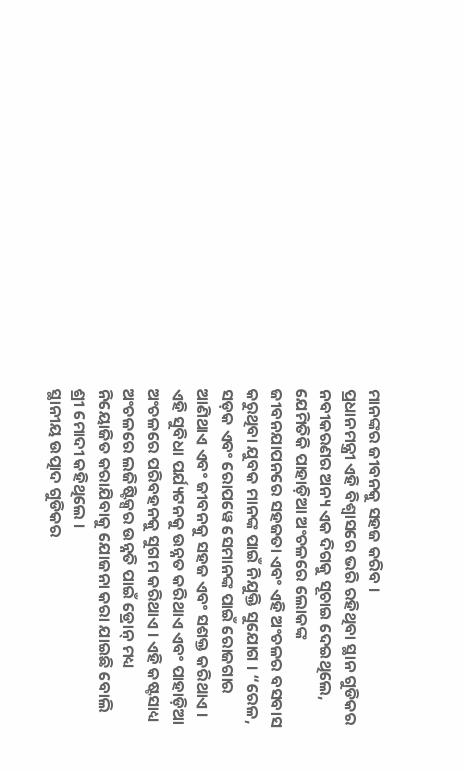ମାନଙ୍କର ଜୀବନକୁ ସହଜ କରିବ ।
ପ୍ରଧାନମନ୍ତ୍ରୀ ଏହି ବିଶ୍ୱାସରେ ଭରି ରହିଥିବା ସ୍ଥାନ ଗୁଡିକର ନବୀକରଣର ଅନ୍ୟ ଏକ ଦିଗକୁ ସୂଚାଇ ଦେଇଥିଲେ, ଯେମିତିକି ପାହାଡ଼ିଆ ଅଂଚଳରେ ଲୋକଙ୍କ ଜୀବନଯାପନରେ ସହଜତା ଏବଂ ଏହି ଅଂଚଳର ବସବାସ କରୁଥିବା ଯୁବକ ମାନଙ୍କ ପାଇଁ ନିଯୁକ୍ତି ସୁଯୋଗ । “ରେଳ, ସଡ଼କ ଏବଂ ରୋପୱେ ସେମାନଙ୍କ ପାଇଁ ରୋଜଗାର ଆଣିଥାଏ ଏବଂ ଜୀବନକୁ ସହଜ ଏବଂ ସଶକ୍ତ କରିଥାଏ । ଏହି ସୁବିଧା ପର୍ଯ୍ୟଟନକୁ ଉନ୍ନତ କରିଥାଏ ଏବଂ ପାହାଡ଼ିଆ ଅଂଚଳରେ ପରିବହନକୁ ସୁଗମ କରିଥାଏ । ଏହି କଷ୍ଟସାଧ୍ୟ ଅଂଚଳରେ ଲଜିଷ୍ଟିକ୍ସର ଉନ୍ନତି ପାଇଁ ଡ୍ରୋନ୍ ମଧ୍ୟ ନିୟୋଜିତ କରାଯିବାକୁ ଯୋଜନା କରା ଯାଇଛି ବୋଲି ଶ୍ରୀ ମୋଦୀ କହିଥିଲେ ।
ସ୍ଥାନୀୟ ଉତ୍ପାଦ ଗୁଡିକର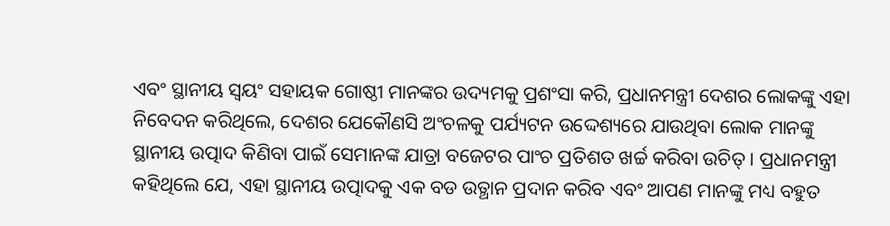ଏବଂ ସ୍ଥାନୀୟ ସ୍ୱୟଂ ସହାୟକ ଗୋଷ୍ଠୀ ମାନଙ୍କର ଉଦ୍ୟମକୁ ପ୍ରଶଂସା କରି, ପ୍ରଧାନମନ୍ତ୍ରୀ ଦେଶର ଲୋକଙ୍କୁ ଏହା ନିବେଦନ କରିଥିଲେ, ଦେଶର ଯେକୌଣସି ଅଂଚଳକୁ ପର୍ଯ୍ୟଟନ ଉଦ୍ଦେଶ୍ୟରେ ଯାଉଥିବା ଲୋକ ମାନଙ୍କୁ ସ୍ଥାନୀୟ ଉତ୍ପାଦ କିଣିବା ପାଇଁ ସେମାନଙ୍କ ଯାତ୍ରା ବଜେଟର ପାଂଚ ପ୍ରତିଶତ ଖର୍ଚ୍ଚ କରିବା ଉଚିତ୍ । ପ୍ରଧାନମନ୍ତ୍ରୀ କହିଥିଲେ ଯେ, ଏହା ସ୍ଥାନୀୟ ଉତ୍ପାଦକୁ ଏକ ବଡ ଉତ୍ଥାନ ପ୍ରଦାନ କରିବ ଏବଂ ଆପଣ ମାନଙ୍କୁ ମଧ୍ୟ ବହୁତ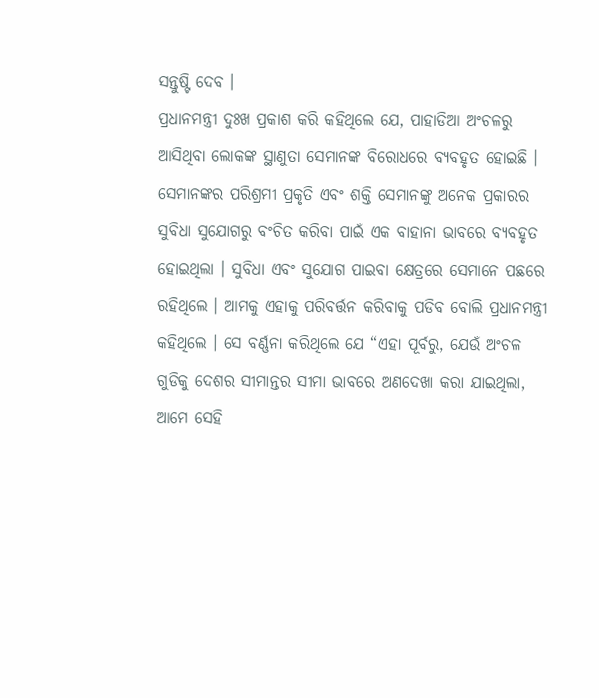ସନ୍ତୁଷ୍ଟି ଦେବ ।
ପ୍ରଧାନମନ୍ତ୍ରୀ ଦୁଃଖ ପ୍ରକାଶ କରି କହିଥିଲେ ଯେ, ପାହାଡିଆ ଅଂଚଳରୁ ଆସିଥିବା ଲୋକଙ୍କ ସ୍ଥାଣୁତା ସେମାନଙ୍କ ବିରୋଧରେ ବ୍ୟବହୃତ ହୋଇଛି । ସେମାନଙ୍କର ପରିଶ୍ରମୀ ପ୍ରକୃତି ଏବଂ ଶକ୍ତି ସେମାନଙ୍କୁ ଅନେକ ପ୍ରକାରର ସୁବିଧା ସୁଯୋଗରୁ ବଂଚିତ କରିବା ପାଇଁ ଏକ ବାହାନା ଭାବରେ ବ୍ୟବହୃତ ହୋଇଥିଲା । ସୁବିଧା ଏବଂ ସୁଯୋଗ ପାଇବା କ୍ଷେତ୍ରରେ ସେମାନେ ପଛରେ ରହିଥିଲେ । ଆମକୁ ଏହାକୁ ପରିବର୍ତ୍ତନ କରିବାକୁ ପଡିବ ବୋଲି ପ୍ରଧାନମନ୍ତ୍ରୀ କହିଥିଲେ । ସେ ବର୍ଣ୍ଣନା କରିଥିଲେ ଯେ “ଏହା ପୂର୍ବରୁ, ଯେଉଁ ଅଂଚଳ ଗୁଡିକୁ ଦେଶର ସୀମାନ୍ତର ସୀମା ଭାବରେ ଅଣଦେଖା କରା ଯାଇଥିଲା, ଆମେ ସେହି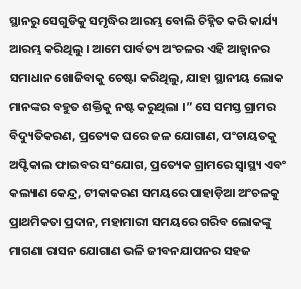ସ୍ଥାନରୁ ସେଗୁଡିକୁ ସମୃଦ୍ଧିର ଆରମ୍ଭ ବୋଲି ଚିହ୍ନିତ କରି କାର୍ଯ୍ୟ ଆରମ୍ଭ କରିଥିଲୁ । ଆମେ ପାର୍ବତ୍ୟ ଅଂଚଳର ଏହି ଆହ୍ୱାନର ସମାଧାନ ଖୋଜିବାକୁ ଚେଷ୍ଟା କରିଥିଲୁ, ଯାହା ସ୍ଥାନୀୟ ଲୋକ ମାନଙ୍କର ବହୁତ ଶକ୍ତିକୁ ନଷ୍ଟ କରୁଥିଲା ।” ସେ ସମସ୍ତ ଗ୍ରାମର ବିଦ୍ୟୁତିକରଣ, ପ୍ରତ୍ୟେକ ଘରେ ଜଳ ଯୋଗାଣ, ପଂଚାୟତକୁ ଅପ୍ଟିକାଲ ଫାଇବର ସଂଯୋଗ, ପ୍ରତ୍ୟେକ ଗ୍ରାମରେ ସ୍ୱାସ୍ଥ୍ୟ ଏବଂ କଲ୍ୟାଣ କେନ୍ଦ୍ର, ଟୀକାକରଣ ସମୟରେ ପାହାଡ଼ିଆ ଅଂଚଳକୁ ପ୍ରାଥମିକତା ପ୍ରଦାନ, ମହାମାରୀ ସମୟରେ ଗରିବ ଲୋକଙ୍କୁ ମାଗଣା ରାସନ ଯୋଗାଣ ଭଳି ଜୀବନଯାପନର ସହଜ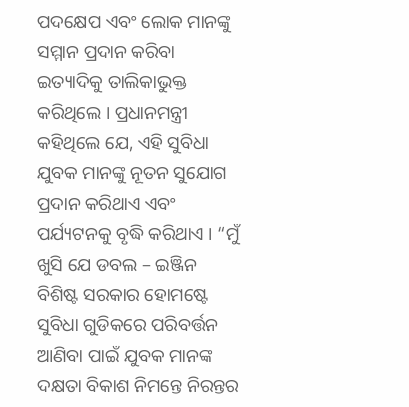ପଦକ୍ଷେପ ଏବଂ ଲୋକ ମାନଙ୍କୁ ସମ୍ମାନ ପ୍ରଦାନ କରିବା ଇତ୍ୟାଦିକୁ ତାଲିକାଭୁକ୍ତ କରିଥିଲେ । ପ୍ରଧାନମନ୍ତ୍ରୀ କହିଥିଲେ ଯେ, ଏହି ସୁବିଧା ଯୁବକ ମାନଙ୍କୁ ନୂତନ ସୁଯୋଗ ପ୍ରଦାନ କରିଥାଏ ଏବଂ ପର୍ଯ୍ୟଟନକୁ ବୃଦ୍ଧି କରିଥାଏ । “ମୁଁ ଖୁସି ଯେ ଡବଲ – ଇଞ୍ଜିନ ବିଶିଷ୍ଟ ସରକାର ହୋମଷ୍ଟେ ସୁବିଧା ଗୁଡିକରେ ପରିବର୍ତ୍ତନ ଆଣିବା ପାଇଁ ଯୁବକ ମାନଙ୍କ ଦକ୍ଷତା ବିକାଶ ନିମନ୍ତେ ନିରନ୍ତର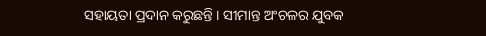ସହାୟତା ପ୍ରଦାନ କରୁଛନ୍ତି । ସୀମାନ୍ତ ଅଂଚଳର ଯୁବକ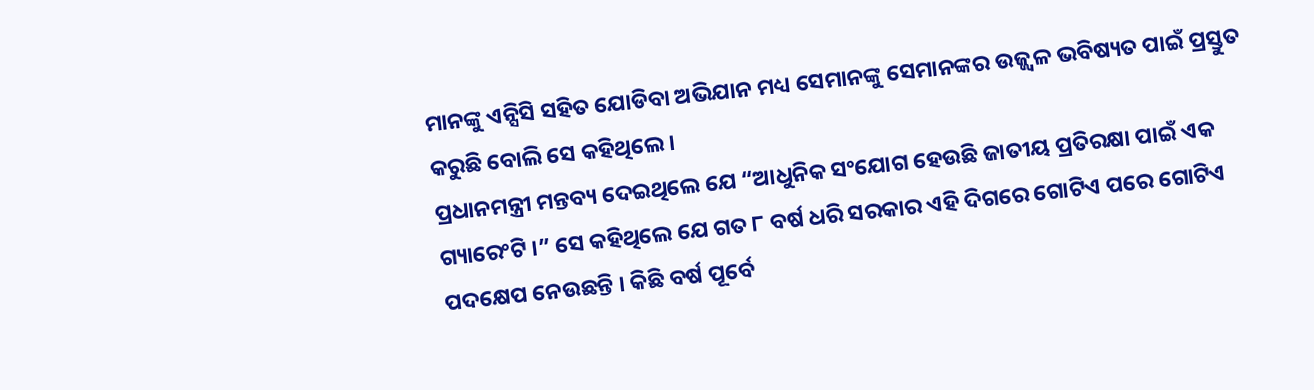ମାନଙ୍କୁ ଏନ୍ସିସି ସହିତ ଯୋଡିବା ଅଭିଯାନ ମଧ୍ୟ ସେମାନଙ୍କୁ ସେମାନଙ୍କର ଉଜ୍ଜ୍ୱଳ ଭବିଷ୍ୟତ ପାଇଁ ପ୍ରସ୍ତୁତ କରୁଛି ବୋଲି ସେ କହିଥିଲେ ।
ପ୍ରଧାନମନ୍ତ୍ରୀ ମନ୍ତବ୍ୟ ଦେଇଥିଲେ ଯେ “ଆଧୁନିକ ସଂଯୋଗ ହେଉଛି ଜାତୀୟ ପ୍ରତିରକ୍ଷା ପାଇଁ ଏକ ଗ୍ୟାରେଂଟି ।” ସେ କହିଥିଲେ ଯେ ଗତ ୮ ବର୍ଷ ଧରି ସରକାର ଏହି ଦିଗରେ ଗୋଟିଏ ପରେ ଗୋଟିଏ ପଦକ୍ଷେପ ନେଉଛନ୍ତି । କିଛି ବର୍ଷ ପୂର୍ବେ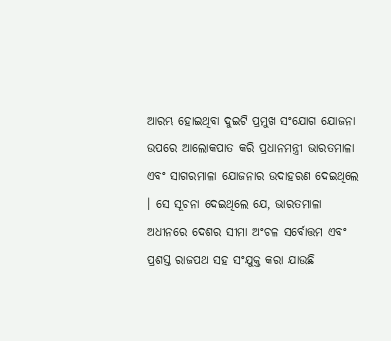ଆରମ୍ଭ ହୋଇଥିବା ଦୁଇଟି ପ୍ରମୁଖ ସଂଯୋଗ ଯୋଜନା ଉପରେ ଆଲୋକପାତ କରି ପ୍ରଧାନମନ୍ତ୍ରୀ ଭାରତମାଳା ଏବଂ ସାଗରମାଳା ଯୋଜନାର ଉଦାହରଣ ଦେଇଥିଲେ । ସେ ସୂଚନା ଦେଇଥିଲେ ଯେ, ଭାରତମାଳା ଅଧୀନରେ ଦେଶର ସୀମା ଅଂଚଳ ସର୍ବୋତ୍ତମ ଏବଂ ପ୍ରଶସ୍ତ ରାଜପଥ ସହ ସଂଯୁକ୍ତ କରା ଯାଉଛି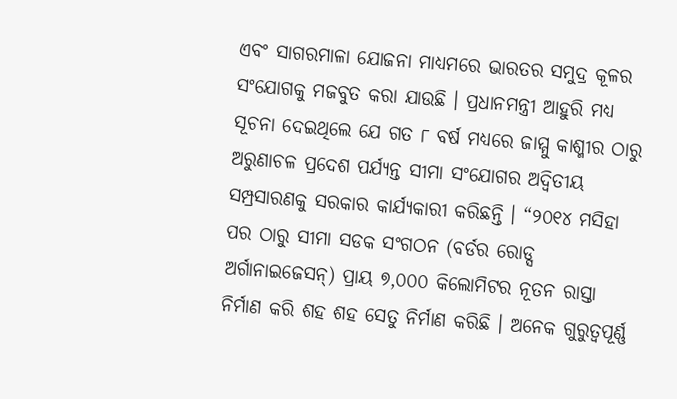ଏବଂ ସାଗରମାଳା ଯୋଜନା ମାଧ୍ୟମରେ ଭାରତର ସମୁଦ୍ର କୂଳର ସଂଯୋଗକୁ ମଜବୁତ କରା ଯାଉଛି । ପ୍ରଧାନମନ୍ତ୍ରୀ ଆହୁରି ମଧ୍ୟ ସୂଚନା ଦେଇଥିଲେ ଯେ ଗତ ୮ ବର୍ଷ ମଧ୍ୟରେ ଜାମ୍ମୁ କାଶ୍ମୀର ଠାରୁ ଅରୁଣାଚଳ ପ୍ରଦେଶ ପର୍ଯ୍ୟନ୍ତ ସୀମା ସଂଯୋଗର ଅଦ୍ୱିତୀୟ ସମ୍ପ୍ରସାରଣକୁ ସରକାର କାର୍ଯ୍ୟକାରୀ କରିଛନ୍ତି । “୨୦୧୪ ମସିହା ପର ଠାରୁ ସୀମା ସଡକ ସଂଗଠନ (ବର୍ଡର ରୋଡ୍ସ ଅର୍ଗାନାଇଜେସନ୍) ପ୍ରାୟ ୭,୦୦୦ କିଲୋମିଟର ନୂତନ ରାସ୍ତା ନିର୍ମାଣ କରି ଶହ ଶହ ସେତୁ ନିର୍ମାଣ କରିଛି । ଅନେକ ଗୁରୁତ୍ୱପୂର୍ଣ୍ଣ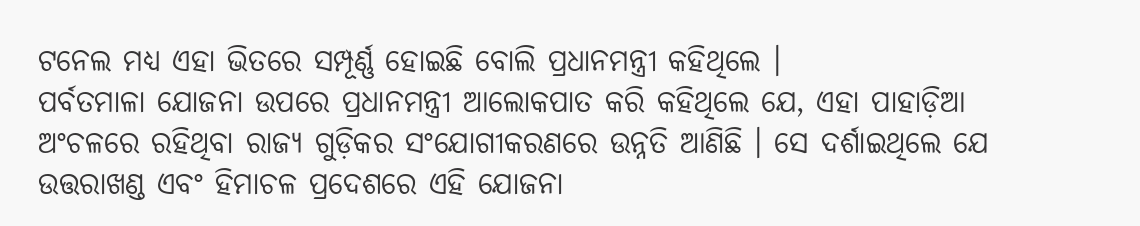ଟନେଲ ମଧ୍ୟ ଏହା ଭିତରେ ସମ୍ପୂର୍ଣ୍ଣ ହୋଇଛି ବୋଲି ପ୍ରଧାନମନ୍ତ୍ରୀ କହିଥିଲେ ।
ପର୍ବତମାଳା ଯୋଜନା ଉପରେ ପ୍ରଧାନମନ୍ତ୍ରୀ ଆଲୋକପାତ କରି କହିଥିଲେ ଯେ, ଏହା ପାହାଡ଼ିଆ ଅଂଚଳରେ ରହିଥିବା ରାଜ୍ୟ ଗୁଡ଼ିକର ସଂଯୋଗୀକରଣରେ ଉନ୍ନତି ଆଣିଛି । ସେ ଦର୍ଶାଇଥିଲେ ଯେ ଉତ୍ତରାଖଣ୍ଡ ଏବଂ ହିମାଚଳ ପ୍ରଦେଶରେ ଏହି ଯୋଜନା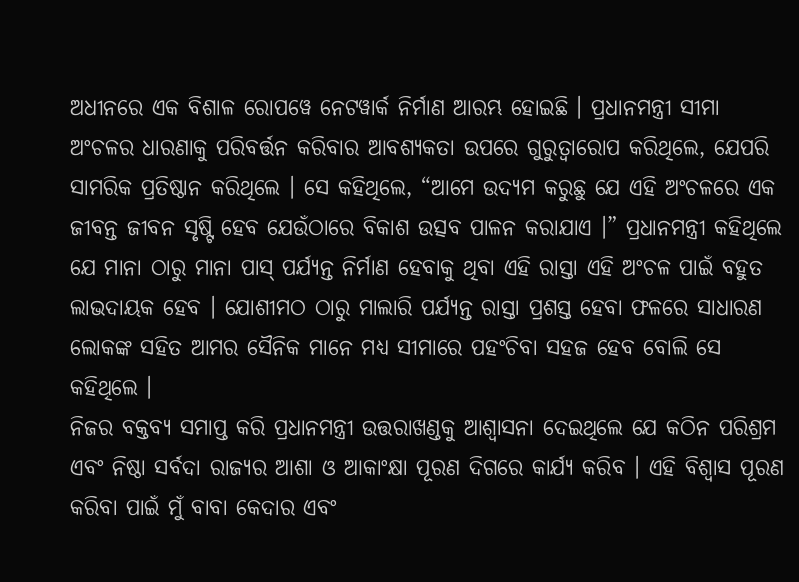ଅଧୀନରେ ଏକ ବିଶାଳ ରୋପୱେ ନେଟୱାର୍କ ନିର୍ମାଣ ଆରମ୍ଭ ହୋଇଛି । ପ୍ରଧାନମନ୍ତ୍ରୀ ସୀମା ଅଂଚଳର ଧାରଣାକୁ ପରିବର୍ତ୍ତନ କରିବାର ଆବଶ୍ୟକତା ଉପରେ ଗୁରୁତ୍ୱାରୋପ କରିଥିଲେ, ଯେପରି ସାମରିକ ପ୍ରତିଷ୍ଠାନ କରିଥିଲେ । ସେ କହିଥିଲେ, “ଆମେ ଉଦ୍ୟମ କରୁଛୁ ଯେ ଏହି ଅଂଚଳରେ ଏକ ଜୀବନ୍ତ ଜୀବନ ସୃଷ୍ଟି ହେବ ଯେଉଁଠାରେ ବିକାଶ ଉତ୍ସବ ପାଳନ କରାଯାଏ ।” ପ୍ରଧାନମନ୍ତ୍ରୀ କହିଥିଲେ ଯେ ମାନା ଠାରୁ ମାନା ପାସ୍ ପର୍ଯ୍ୟନ୍ତ ନିର୍ମାଣ ହେବାକୁ ଥିବା ଏହି ରାସ୍ତା ଏହି ଅଂଚଳ ପାଇଁ ବହୁତ ଲାଭଦାୟକ ହେବ । ଯୋଶୀମଠ ଠାରୁ ମାଲାରି ପର୍ଯ୍ୟନ୍ତ ରାସ୍ତା ପ୍ରଶସ୍ତ ହେବା ଫଳରେ ସାଧାରଣ ଲୋକଙ୍କ ସହିତ ଆମର ସୈନିକ ମାନେ ମଧ୍ୟ ସୀମାରେ ପହଂଚିବା ସହଜ ହେବ ବୋଲି ସେ କହିଥିଲେ ।
ନିଜର ବକ୍ତବ୍ୟ ସମାପ୍ତ କରି ପ୍ରଧାନମନ୍ତ୍ରୀ ଉତ୍ତରାଖଣ୍ଡକୁ ଆଶ୍ୱାସନା ଦେଇଥିଲେ ଯେ କଠିନ ପରିଶ୍ରମ ଏବଂ ନିଷ୍ଠା ସର୍ବଦା ରାଜ୍ୟର ଆଶା ଓ ଆକାଂକ୍ଷା ପୂରଣ ଦିଗରେ କାର୍ଯ୍ୟ କରିବ । ଏହି ବିଶ୍ୱାସ ପୂରଣ କରିବା ପାଇଁ ମୁଁ ବାବା କେଦାର ଏବଂ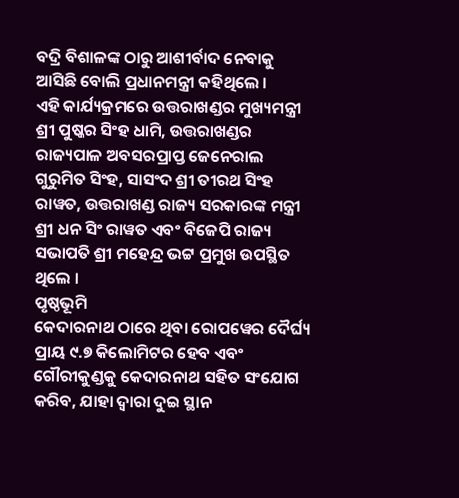ବଦ୍ରି ବିଶାଳଙ୍କ ଠାରୁ ଆଶୀର୍ବାଦ ନେବାକୁ ଆସିଛି ବୋଲି ପ୍ରଧାନମନ୍ତ୍ରୀ କହିଥିଲେ ।
ଏହି କାର୍ଯ୍ୟକ୍ରମରେ ଉତ୍ତରାଖଣ୍ଡର ମୁଖ୍ୟମନ୍ତ୍ରୀ ଶ୍ରୀ ପୁଷ୍କର ସିଂହ ଧାମି, ଉତ୍ତରାଖଣ୍ଡର ରାଜ୍ୟପାଳ ଅବସରପ୍ରାପ୍ତ ଜେନେରାଲ ଗୁରୁମିତ ସିଂହ, ସାସଂଦ ଶ୍ରୀ ତୀରଥ ସିଂହ ରାୱତ, ଉତ୍ତରାଖଣ୍ଡ ରାଜ୍ୟ ସରକାରଙ୍କ ମନ୍ତ୍ରୀ ଶ୍ରୀ ଧନ ସିଂ ରାୱତ ଏବଂ ବିଜେପି ରାଜ୍ୟ ସଭାପତି ଶ୍ରୀ ମହେନ୍ଦ୍ର ଭଟ୍ଟ ପ୍ରମୁଖ ଉପସ୍ଥିତ ଥିଲେ ।
ପୃଷ୍ଠଭୂମି
କେଦାରନାଥ ଠାରେ ଥିବା ରୋପୱେର ଦୈର୍ଘ୍ୟ ପ୍ରାୟ ୯.୭ କିଲୋମିଟର ହେବ ଏବଂ ଗୌରୀକୁଣ୍ଡକୁ କେଦାରନାଥ ସହିତ ସଂଯୋଗ କରିବ, ଯାହା ଦ୍ୱାରା ଦୁଇ ସ୍ଥାନ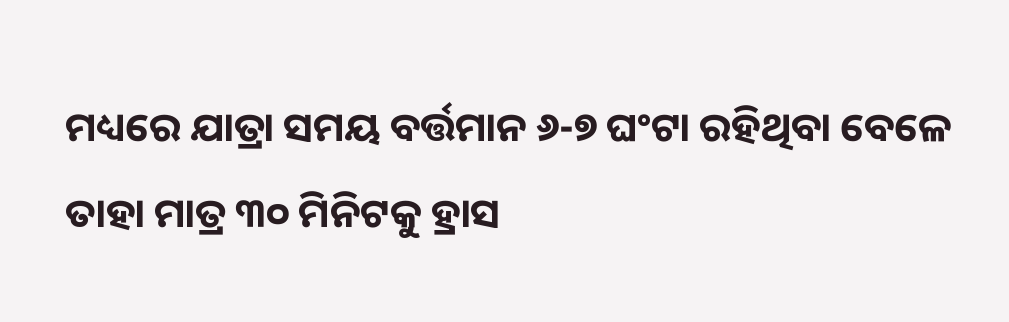ମଧ୍ୟରେ ଯାତ୍ରା ସମୟ ବର୍ତ୍ତମାନ ୬-୭ ଘଂଟା ରହିଥିବା ବେଳେ ତାହା ମାତ୍ର ୩୦ ମିନିଟକୁ ହ୍ରାସ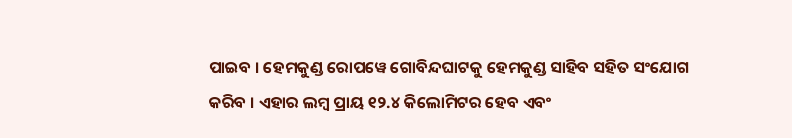ପାଇବ । ହେମକୁଣ୍ଡ ରୋପୱେ ଗୋବିନ୍ଦଘାଟକୁ ହେମକୁଣ୍ଡ ସାହିବ ସହିତ ସଂଯୋଗ କରିବ । ଏହାର ଲମ୍ବ ପ୍ରାୟ ୧୨.୪ କିଲୋମିଟର ହେବ ଏବଂ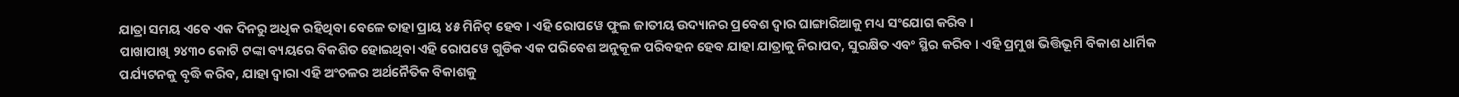ଯାତ୍ରା ସମୟ ଏବେ ଏକ ଦିନରୁ ଅଧିକ ରହିଥିବା ବେଳେ ତାହା ପ୍ରାୟ ୪୫ ମିନିଟ୍ ହେବ । ଏହି ରୋପୱେ ଫୁଲ ଜାତୀୟ ଉଦ୍ୟାନର ପ୍ରବେଶ ଦ୍ୱାର ଘାଙ୍ଗାରିଆକୁ ମଧ୍ୟ ସଂଯୋଗ କରିବ ।
ପାଖାପାଖି ୨୪୩୦ କୋଟି ଟଙ୍କା ବ୍ୟୟରେ ବିକଶିତ ହୋଇଥିବା ଏହି ରୋପୱେ ଗୁଡିକ ଏକ ପରିବେଶ ଅନୁକୂଳ ପରିବହନ ହେବ ଯାହା ଯାତ୍ରାକୁ ନିରାପଦ, ସୁରକ୍ଷିତ ଏବଂ ସ୍ଥିର କରିବ । ଏହି ପ୍ରମୁଖ ଭିତ୍ତିଭୂମି ବିକାଶ ଧାର୍ମିକ ପର୍ଯ୍ୟଟନକୁ ବୃଦ୍ଧି କରିବ, ଯାହା ଦ୍ୱାରା ଏହି ଅଂଚଳର ଅର୍ଥନୈତିକ ବିକାଶକୁ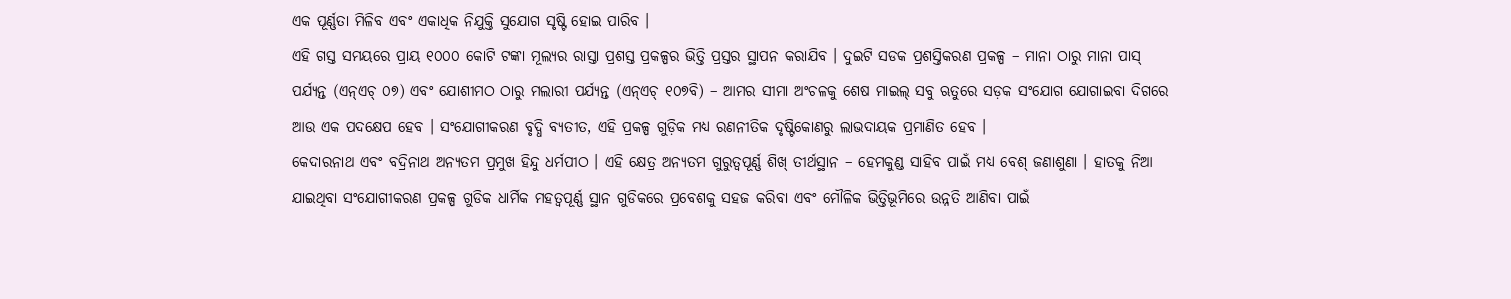ଏକ ପୂର୍ଣ୍ଣତା ମିଳିବ ଏବଂ ଏକାଧିକ ନିଯୁକ୍ତି ସୁଯୋଗ ସୃଷ୍ଟି ହୋଇ ପାରିବ ।
ଏହି ଗସ୍ତ ସମୟରେ ପ୍ରାୟ ୧୦୦୦ କୋଟି ଟଙ୍କା ମୂଲ୍ୟର ରାସ୍ତା ପ୍ରଶସ୍ତ ପ୍ରକଳ୍ପର ଭିତ୍ତି ପ୍ରସ୍ତର ସ୍ଥାପନ କରାଯିବ । ଦୁଇଟି ସଡକ ପ୍ରଶସ୍ତିକରଣ ପ୍ରକଳ୍ପ – ମାନା ଠାରୁ ମାନା ପାସ୍ ପର୍ଯ୍ୟନ୍ତ (ଏନ୍ଏଚ୍ ୦୭) ଏବଂ ଯୋଶୀମଠ ଠାରୁ ମଲାରୀ ପର୍ଯ୍ୟନ୍ତ (ଏନ୍ଏଚ୍ ୧୦୭ବି) – ଆମର ସୀମା ଅଂଚଳକୁ ଶେଷ ମାଇଲ୍ ସବୁ ଋତୁରେ ସଡ଼କ ସଂଯୋଗ ଯୋଗାଇବା ଦିଗରେ ଆଉ ଏକ ପଦକ୍ଷେପ ହେବ । ସଂଯୋଗୀକରଣ ବୃଦ୍ଧି ବ୍ୟତୀତ, ଏହି ପ୍ରକଳ୍ପ ଗୁଡ଼ିକ ମଧ୍ୟ ରଣନୀତିକ ଦୃଷ୍ଟିକୋଣରୁ ଲାଭଦାୟକ ପ୍ରମାଣିତ ହେବ ।
କେଦାରନାଥ ଏବଂ ବଦ୍ରିନାଥ ଅନ୍ୟତମ ପ୍ରମୁଖ ହିନ୍ଦୁ ଧର୍ମପୀଠ । ଏହି କ୍ଷେତ୍ର ଅନ୍ୟତମ ଗୁରୁତ୍ୱପୂର୍ଣ୍ଣ ଶିଖ୍ ତୀର୍ଥସ୍ଥାନ – ହେମକୁଣ୍ଡ ସାହିବ ପାଇଁ ମଧ୍ୟ ବେଶ୍ ଜଣାଶୁଣା । ହାତକୁ ନିଆ ଯାଇଥିବା ସଂଯୋଗୀକରଣ ପ୍ରକଳ୍ପ ଗୁଡିକ ଧାର୍ମିକ ମହତ୍ୱପୂର୍ଣ୍ଣ ସ୍ଥାନ ଗୁଡିକରେ ପ୍ରବେଶକୁ ସହଜ କରିବା ଏବଂ ମୌଳିକ ଭିତ୍ତିଭୂମିରେ ଉନ୍ନତି ଆଣିବା ପାଇଁ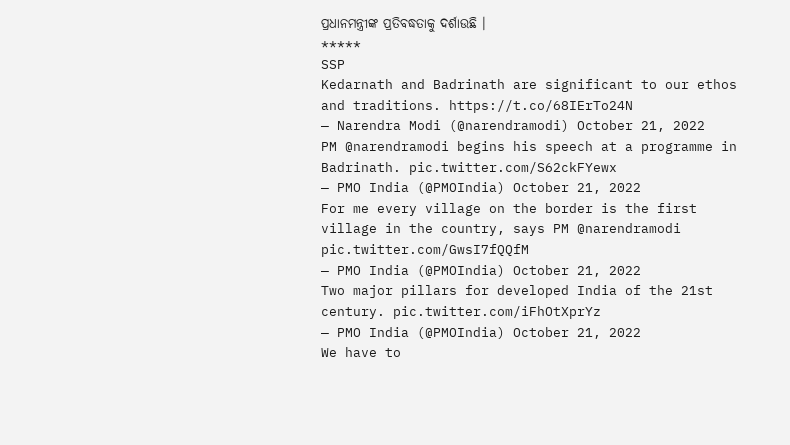ପ୍ରଧାନମନ୍ତ୍ରୀଙ୍କ ପ୍ରତିବଦ୍ଧତାକୁ ଦର୍ଶାଉଛି ।
*****
SSP
Kedarnath and Badrinath are significant to our ethos and traditions. https://t.co/68IErTo24N
— Narendra Modi (@narendramodi) October 21, 2022
PM @narendramodi begins his speech at a programme in Badrinath. pic.twitter.com/S62ckFYewx
— PMO India (@PMOIndia) October 21, 2022
For me every village on the border is the first village in the country, says PM @narendramodi pic.twitter.com/GwsI7fQQfM
— PMO India (@PMOIndia) October 21, 2022
Two major pillars for developed India of the 21st century. pic.twitter.com/iFhOtXprYz
— PMO India (@PMOIndia) October 21, 2022
We have to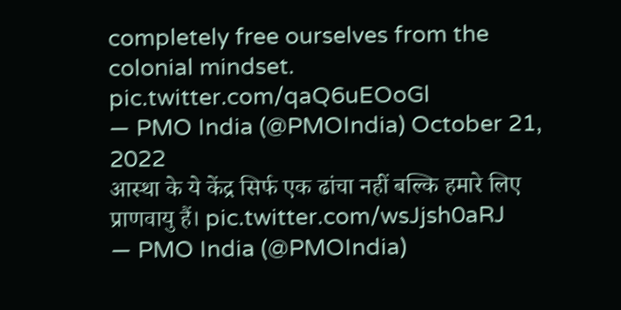completely free ourselves from the colonial mindset. pic.twitter.com/qaQ6uEOoGl
— PMO India (@PMOIndia) October 21, 2022
आस्था के ये केंद्र सिर्फ एक ढांचा नहीं बल्कि हमारे लिए प्राणवायु हैं। pic.twitter.com/wsJjsh0aRJ
— PMO India (@PMOIndia)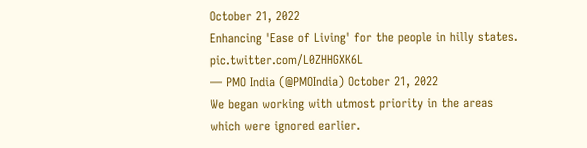October 21, 2022
Enhancing 'Ease of Living' for the people in hilly states. pic.twitter.com/L0ZHHGXK6L
— PMO India (@PMOIndia) October 21, 2022
We began working with utmost priority in the areas which were ignored earlier.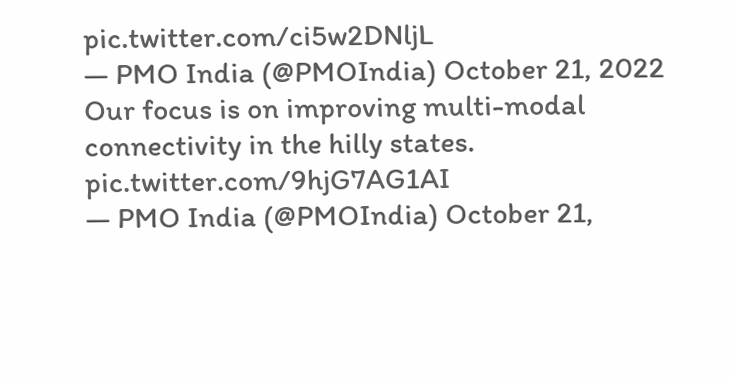pic.twitter.com/ci5w2DNljL
— PMO India (@PMOIndia) October 21, 2022
Our focus is on improving multi-modal connectivity in the hilly states. pic.twitter.com/9hjG7AG1AI
— PMO India (@PMOIndia) October 21,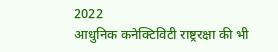2022
आधुनिक कनेक्टिविटी राष्ट्ररक्षा की भी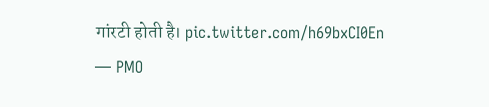गांरटी होती है। pic.twitter.com/h69bxCI0En
— PMO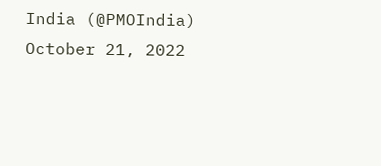India (@PMOIndia) October 21, 2022